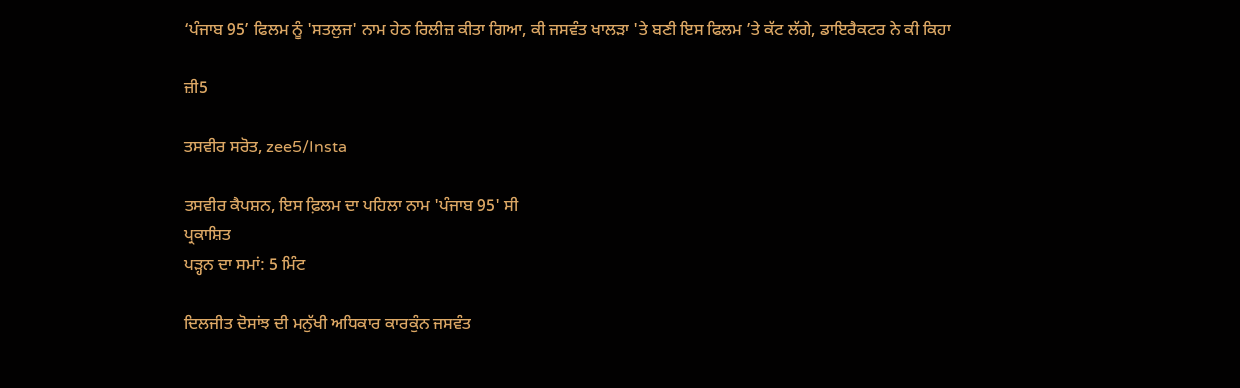‘ਪੰਜਾਬ 95’ ਫਿਲਮ ਨੂੰ 'ਸਤਲੁਜ' ਨਾਮ ਹੇਠ ਰਿਲੀਜ਼ ਕੀਤਾ ਗਿਆ, ਕੀ ਜਸਵੰਤ ਖਾਲੜਾ 'ਤੇ ਬਣੀ ਇਸ ਫਿਲਮ ’ਤੇ ਕੱਟ ਲੱਗੇ, ਡਾਇਰੈਕਟਰ ਨੇ ਕੀ ਕਿਹਾ

ਜ਼ੀ5

ਤਸਵੀਰ ਸਰੋਤ, zee5/Insta

ਤਸਵੀਰ ਕੈਪਸ਼ਨ, ਇਸ ਫ਼ਿਲਮ ਦਾ ਪਹਿਲਾ ਨਾਮ 'ਪੰਜਾਬ 95' ਸੀ
ਪ੍ਰਕਾਸ਼ਿਤ
ਪੜ੍ਹਨ ਦਾ ਸਮਾਂ: 5 ਮਿੰਟ

ਦਿਲਜੀਤ ਦੋਸਾਂਝ ਦੀ ਮਨੁੱਖੀ ਅਧਿਕਾਰ ਕਾਰਕੁੰਨ ਜਸਵੰਤ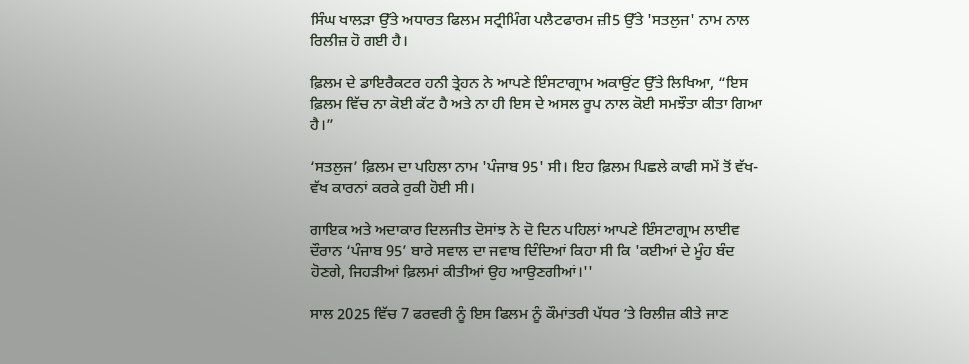ਸਿੰਘ ਖਾਲੜਾ ਉੱਤੇ ਅਧਾਰਤ ਫਿਲਮ ਸਟ੍ਰੀਮਿੰਗ ਪਲੈਟਫਾਰਮ ਜ਼ੀ5 ਉੱਤੇ 'ਸਤਲੁਜ' ਨਾਮ ਨਾਲ ਰਿਲੀਜ਼ ਹੋ ਗਈ ਹੈ।

ਫ਼ਿਲਮ ਦੇ ਡਾਇਰੈਕਟਰ ਹਨੀ ਤ੍ਰੇਹਨ ਨੇ ਆਪਣੇ ਇੰਸਟਾਗ੍ਰਾਮ ਅਕਾਉਂਟ ਉੱਤੇ ਲਿਖਿਆ, “ਇਸ ਫ਼ਿਲਮ ਵਿੱਚ ਨਾ ਕੋਈ ਕੱਟ ਹੈ ਅਤੇ ਨਾ ਹੀ ਇਸ ਦੇ ਅਸਲ ਰੂਪ ਨਾਲ ਕੋਈ ਸਮਝੌਤਾ ਕੀਤਾ ਗਿਆ ਹੈ।”

‘ਸਤਲੁਜ’ ਫ਼ਿਲਮ ਦਾ ਪਹਿਲਾ ਨਾਮ 'ਪੰਜਾਬ 95' ਸੀ। ਇਹ ਫ਼ਿਲਮ ਪਿਛਲੇ ਕਾਫੀ ਸਮੇਂ ਤੋਂ ਵੱਖ-ਵੱਖ ਕਾਰਨਾਂ ਕਰਕੇ ਰੁਕੀ ਹੋਈ ਸੀ।

ਗਾਇਕ ਅਤੇ ਅਦਾਕਾਰ ਦਿਲਜੀਤ ਦੋਸਾਂਝ ਨੇ ਦੋ ਦਿਨ ਪਹਿਲਾਂ ਆਪਣੇ ਇੰਸਟਾਗ੍ਰਾਮ ਲਾਈਵ ਦੌਰਾਨ ‘ਪੰਜਾਬ 95’ ਬਾਰੇ ਸਵਾਲ ਦਾ ਜਵਾਬ ਦਿੰਦਿਆਂ ਕਿਹਾ ਸੀ ਕਿ 'ਕਈਆਂ ਦੇ ਮੂੰਹ ਬੰਦ ਹੋਣਗੇ, ਜਿਹੜੀਆਂ ਫ਼ਿਲਮਾਂ ਕੀਤੀਆਂ ਉਹ ਆਉਣਗੀਆਂ।''

ਸਾਲ 2025 ਵਿੱਚ 7 ਫਰਵਰੀ ਨੂੰ ਇਸ ਫਿਲਮ ਨੂੰ ਕੌਮਾਂਤਰੀ ਪੱਧਰ ʼਤੇ ਰਿਲੀਜ਼ ਕੀਤੇ ਜਾਣ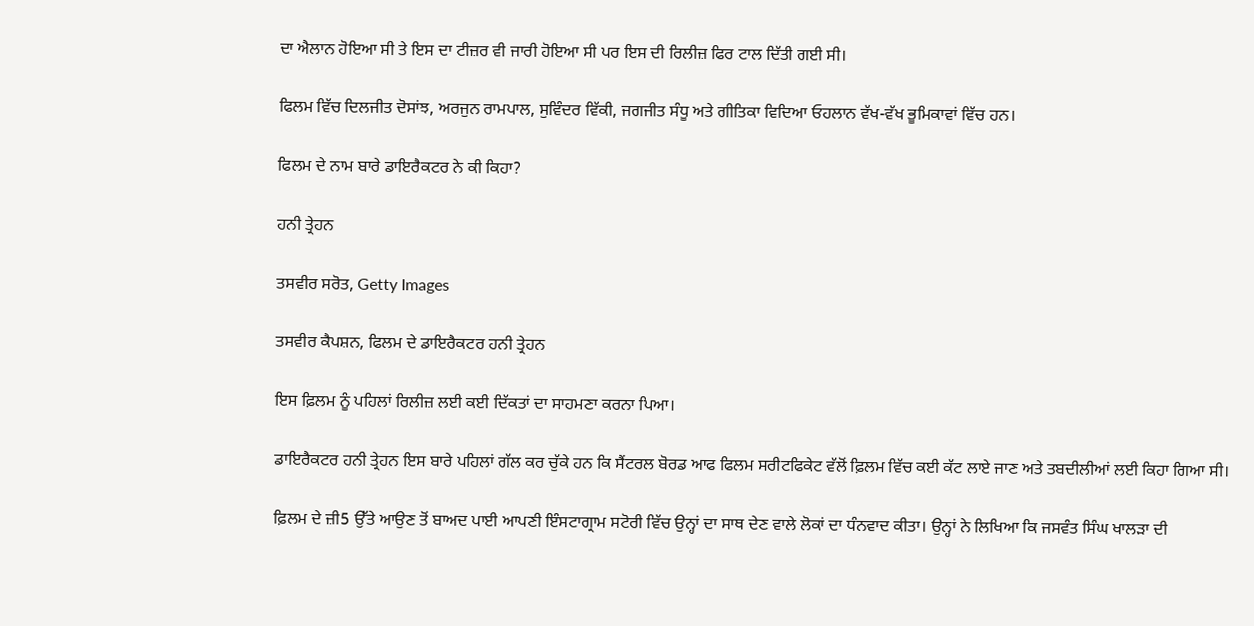ਦਾ ਐਲਾਨ ਹੋਇਆ ਸੀ ਤੇ ਇਸ ਦਾ ਟੀਜ਼ਰ ਵੀ ਜਾਰੀ ਹੋਇਆ ਸੀ ਪਰ ਇਸ ਦੀ ਰਿਲੀਜ਼ ਫਿਰ ਟਾਲ ਦਿੱਤੀ ਗਈ ਸੀ।

ਫਿਲਮ ਵਿੱਚ ਦਿਲਜੀਤ ਦੋਸਾਂਝ, ਅਰਜੁਨ ਰਾਮਪਾਲ, ਸੁਵਿੰਦਰ ਵਿੱਕੀ, ਜਗਜੀਤ ਸੰਧੂ ਅਤੇ ਗੀਤਿਕਾ ਵਿਦਿਆ ਓਹਲਾਨ ਵੱਖ-ਵੱਖ ਭੂਮਿਕਾਵਾਂ ਵਿੱਚ ਹਨ।

ਫਿਲਮ ਦੇ ਨਾਮ ਬਾਰੇ ਡਾਇਰੈਕਟਰ ਨੇ ਕੀ ਕਿਹਾ?

ਹਨੀ ਤ੍ਰੇਹਨ

ਤਸਵੀਰ ਸਰੋਤ, Getty Images

ਤਸਵੀਰ ਕੈਪਸ਼ਨ, ਫਿਲਮ ਦੇ ਡਾਇਰੈਕਟਰ ਹਨੀ ਤ੍ਰੇਹਨ

ਇਸ ਫ਼ਿਲਮ ਨੂੰ ਪਹਿਲਾਂ ਰਿਲੀਜ਼ ਲਈ ਕਈ ਦਿੱਕਤਾਂ ਦਾ ਸਾਹਮਣਾ ਕਰਨਾ ਪਿਆ।

ਡਾਇਰੈਕਟਰ ਹਨੀ ਤ੍ਰੇਹਨ ਇਸ ਬਾਰੇ ਪਹਿਲਾਂ ਗੱਲ ਕਰ ਚੁੱਕੇ ਹਨ ਕਿ ਸੈਂਟਰਲ ਬੋਰਡ ਆਫ ਫਿਲਮ ਸਰੀਟਫਿਕੇਟ ਵੱਲੋਂ ਫ਼ਿਲਮ ਵਿੱਚ ਕਈ ਕੱਟ ਲਾਏ ਜਾਣ ਅਤੇ ਤਬਦੀਲੀਆਂ ਲਈ ਕਿਹਾ ਗਿਆ ਸੀ।

ਫ਼ਿਲਮ ਦੇ ਜ਼ੀ5 ਉੱਤੇ ਆਉਣ ਤੋਂ ਬਾਅਦ ਪਾਈ ਆਪਣੀ ਇੰਸਟਾਗ੍ਰਾਮ ਸਟੋਰੀ ਵਿੱਚ ਉਨ੍ਹਾਂ ਦਾ ਸਾਥ ਦੇਣ ਵਾਲੇ ਲੋਕਾਂ ਦਾ ਧੰਨਵਾਦ ਕੀਤਾ। ਉਨ੍ਹਾਂ ਨੇ ਲਿਖਿਆ ਕਿ ਜਸਵੰਤ ਸਿੰਘ ਖਾਲੜਾ ਦੀ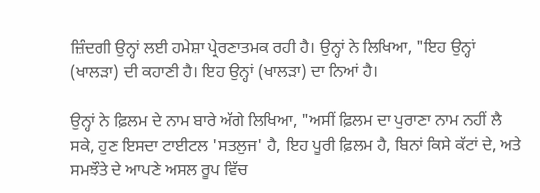ਜ਼ਿੰਦਗੀ ਉਨ੍ਹਾਂ ਲਈ ਹਮੇਸ਼ਾ ਪ੍ਰੇਰਣਾਤਮਕ ਰਹੀ ਹੈ। ਉਨ੍ਹਾਂ ਨੇ ਲਿਖਿਆ, "ਇਹ ਉਨ੍ਹਾਂ (ਖਾਲੜਾ) ਦੀ ਕਹਾਣੀ ਹੈ। ਇਹ ਉਨ੍ਹਾਂ (ਖਾਲੜਾ) ਦਾ ਨਿਆਂ ਹੈ।

ਉਨ੍ਹਾਂ ਨੇ ਫ਼ਿਲਮ ਦੇ ਨਾਮ ਬਾਰੇ ਅੱਗੇ ਲਿਖਿਆ, "ਅਸੀਂ ਫ਼ਿਲਮ ਦਾ ਪੁਰਾਣਾ ਨਾਮ ਨਹੀਂ ਲੈ ਸਕੇ, ਹੁਣ ਇਸਦਾ ਟਾਈਟਲ 'ਸਤਲੁਜ' ਹੈ, ਇਹ ਪੂਰੀ ਫ਼ਿਲਮ ਹੈ, ਬਿਨਾਂ ਕਿਸੇ ਕੱਟਾਂ ਦੇ, ਅਤੇ ਸਮਝੌਤੇ ਦੇ ਆਪਣੇ ਅਸਲ ਰੂਪ ਵਿੱਚ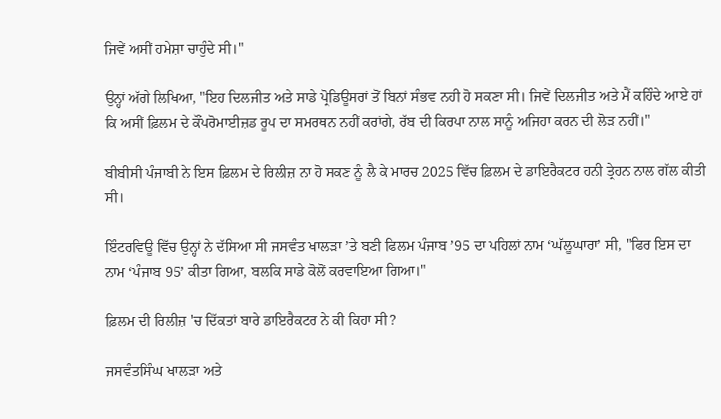ਜਿਵੇਂ ਅਸੀਂ ਹਮੇਸ਼ਾ ਚਾਹੁੰਦੇ ਸੀ।"

ਉਨ੍ਹਾਂ ਅੱਗੇ ਲਿਖਿਆ, "ਇਹ ਦਿਲਜੀਤ ਅਤੇ ਸਾਡੇ ਪ੍ਰੋਡਿਊਸਰਾਂ ਤੋਂ ਬਿਨਾਂ ਸੰਭਵ ਨਹੀ ਹੋ ਸਕਣਾ ਸੀ। ਜਿਵੇਂ ਦਿਲਜੀਤ ਅਤੇ ਮੈਂ ਕਹਿੰਦੇ ਆਏ ਹਾਂ ਕਿ ਅਸੀਂ ਫ਼ਿਲਮ ਦੇ ਕੌਂਪਰੋਮਾਈਜ਼ਡ ਰੂਪ ਦਾ ਸਮਰਥਨ ਨਹੀਂ ਕਰਾਂਗੇ, ਰੱਬ ਦੀ ਕਿਰਪਾ ਨਾਲ ਸਾਨੂੰ ਅਜਿਹਾ ਕਰਨ ਦੀ ਲੋੜ ਨਹੀਂ।"

ਬੀਬੀਸੀ ਪੰਜਾਬੀ ਨੇ ਇਸ ਫ਼ਿਲਮ ਦੇ ਰਿਲੀਜ਼ ਨਾ ਹੋ ਸਕਣ ਨੂੰ ਲੈ ਕੇ ਮਾਰਚ 2025 ਵਿੱਚ ਫ਼ਿਲਮ ਦੇ ਡਾਇਰੈਕਟਰ ਹਨੀ ਤ੍ਰੇਹਨ ਨਾਲ ਗੱਲ ਕੀਤੀ ਸੀ।

ਇੰਟਰਵਿਊ ਵਿੱਚ ਉਨ੍ਹਾਂ ਨੇ ਦੱਸਿਆ ਸੀ ਜਸਵੰਤ ਖਾਲੜਾ ʼਤੇ ਬਣੀ ਫਿਲਮ ਪੰਜਾਬ ʼ95 ਦਾ ਪਹਿਲਾਂ ਨਾਮ ʻਘੱਲੂਘਾਰਾʼ ਸੀ, "ਫਿਰ ਇਸ ਦਾ ਨਾਮ ʻਪੰਜਾਬ 95ʼ ਕੀਤਾ ਗਿਆ, ਬਲਕਿ ਸਾਡੇ ਕੋਲੋਂ ਕਰਵਾਇਆ ਗਿਆ।"

ਫ਼ਿਲਮ ਦੀ ਰਿਲੀਜ਼ 'ਚ ਦਿੱਕਤਾਂ ਬਾਰੇ ਡਾਇਰੈਕਟਰ ਨੇ ਕੀ ਕਿਹਾ ਸੀ?

ਜਸਵੰਤਸਿੰਘ ਖਾਲੜਾ ਅਤੇ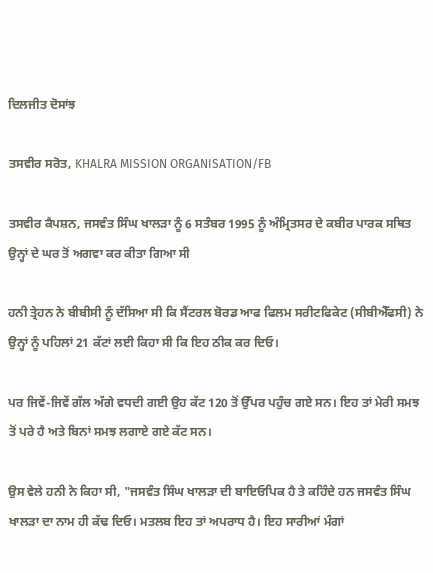ਦਿਲਜੀਤ ਦੋਸਾਂਝ

ਤਸਵੀਰ ਸਰੋਤ, KHALRA MISSION ORGANISATION/FB

ਤਸਵੀਰ ਕੈਪਸ਼ਨ, ਜਸਵੰਤ ਸਿੰਘ ਖਾਲੜਾ ਨੂੰ 6 ਸਤੰਬਰ 1995 ਨੂੰ ਅੰਮ੍ਰਿਤਸਰ ਦੇ ਕਬੀਰ ਪਾਰਕ ਸਥਿਤ ਉਨ੍ਹਾਂ ਦੇ ਘਰ ਤੋਂ ਅਗਵਾ ਕਰ ਕੀਤਾ ਗਿਆ ਸੀ

ਹਨੀ ਤ੍ਰੇਹਨ ਨੇ ਬੀਬੀਸੀ ਨੂੰ ਦੱਸਿਆ ਸੀ ਕਿ ਸੈਂਟਰਲ ਬੋਰਡ ਆਫ ਫਿਲਮ ਸਰੀਟਫਿਕੇਟ (ਸੀਬੀਐੱਫਸੀ) ਨੇ ਉਨ੍ਹਾਂ ਨੂੰ ਪਹਿਲਾਂ 21 ਕੱਟਾਂ ਲਈ ਕਿਹਾ ਸੀ ਕਿ ਇਹ ਠੀਕ ਕਰ ਦਿਓ।

ਪਰ ਜਿਵੇਂ-ਜਿਵੇਂ ਗੱਲ ਅੱਗੇ ਵਧਦੀ ਗਈ ਉਹ ਕੱਟ 120 ਤੋਂ ਉੱਪਰ ਪਹੁੰਚ ਗਏ ਸਨ। ਇਹ ਤਾਂ ਮੇਰੀ ਸਮਝ ਤੋਂ ਪਰੇ ਹੈ ਅਤੇ ਬਿਨਾਂ ਸਮਝ ਲਗਾਏ ਗਏ ਕੱਟ ਸਨ।

ਉਸ ਵੇਲੇ ਹਨੀ ਨੇ ਕਿਹਾ ਸੀ, "ਜਸਵੰਤ ਸਿੰਘ ਖਾਲੜਾ ਦੀ ਬਾਇਓਪਿਕ ਹੈ ਤੇ ਕਹਿੰਦੇ ਹਨ ਜਸਵੰਤ ਸਿੰਘ ਖਾਲੜਾ ਦਾ ਨਾਮ ਹੀ ਕੱਢ ਦਿਓ। ਮਤਲਬ ਇਹ ਤਾਂ ਅਪਰਾਧ ਹੈ। ਇਹ ਸਾਰੀਆਂ ਮੰਗਾਂ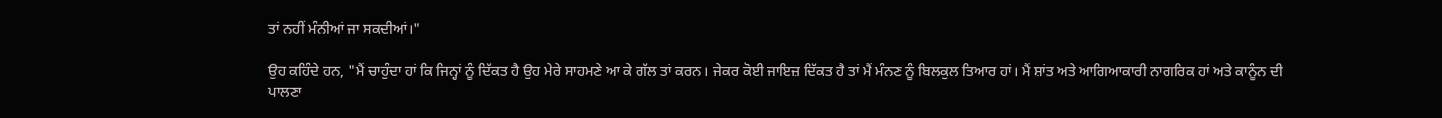ਤਾਂ ਨਹੀਂ ਮੰਨੀਆਂ ਜਾ ਸਕਦੀਆਂ।"

ਉਹ ਕਹਿੰਦੇ ਹਨ, "ਮੈਂ ਚਾਹੁੰਦਾ ਹਾਂ ਕਿ ਜਿਨ੍ਹਾਂ ਨੂੰ ਦਿੱਕਤ ਹੈ ਉਹ ਮੇਰੇ ਸਾਹਮਣੇ ਆ ਕੇ ਗੱਲ ਤਾਂ ਕਰਨ। ਜੇਕਰ ਕੋਈ ਜਾਇਜ਼ ਦਿੱਕਤ ਹੈ ਤਾਂ ਮੈਂ ਮੰਨਣ ਨੂੰ ਬਿਲਕੁਲ ਤਿਆਰ ਹਾਂ। ਮੈਂ ਸ਼ਾਂਤ ਅਤੇ ਆਗਿਆਕਾਰੀ ਨਾਗਰਿਕ ਹਾਂ ਅਤੇ ਕਾਨੂੰਨ ਦੀ ਪਾਲਣਾ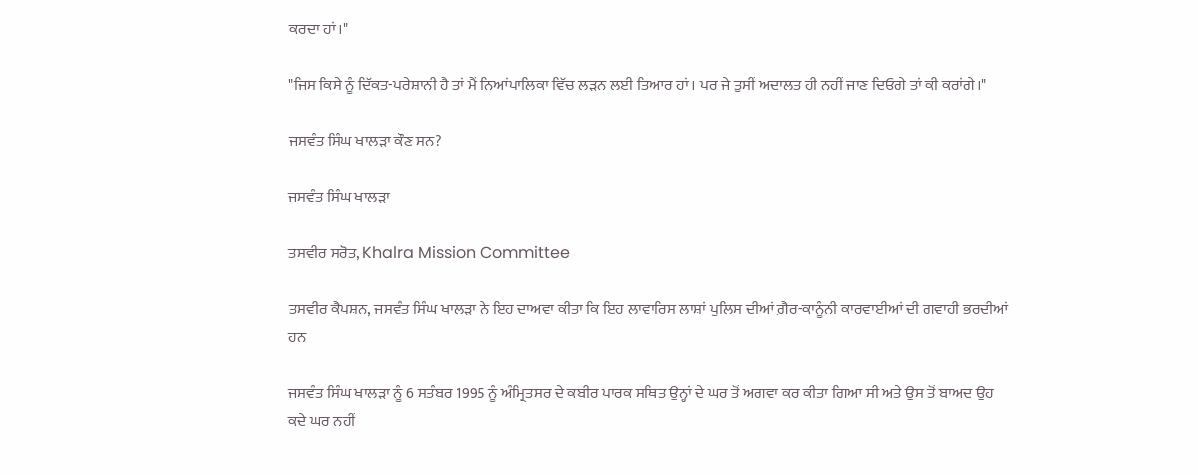ਕਰਦਾ ਹਾਂ।"

"ਜਿਸ ਕਿਸੇ ਨੂੰ ਦਿੱਕਤ-ਪਰੇਸ਼ਾਨੀ ਹੈ ਤਾਂ ਮੈਂ ਨਿਆਂਪਾਲਿਕਾ ਵਿੱਚ ਲੜਨ ਲਈ ਤਿਆਰ ਹਾਂ। ਪਰ ਜੇ ਤੁਸੀਂ ਅਦਾਲਤ ਹੀ ਨਹੀਂ ਜਾਣ ਦਿਓਗੇ ਤਾਂ ਕੀ ਕਰਾਂਗੇ।"

ਜਸਵੰਤ ਸਿੰਘ ਖਾਲੜਾ ਕੌਣ ਸਨ?

ਜਸਵੰਤ ਸਿੰਘ ਖਾਲੜਾ

ਤਸਵੀਰ ਸਰੋਤ, Khalra Mission Committee

ਤਸਵੀਰ ਕੈਪਸ਼ਨ, ਜਸਵੰਤ ਸਿੰਘ ਖਾਲੜਾ ਨੇ ਇਹ ਦਾਅਵਾ ਕੀਤਾ ਕਿ ਇਹ ਲਾਵਾਰਿਸ ਲਾਸ਼ਾਂ ਪੁਲਿਸ ਦੀਆਂ ਗ਼ੈਰ-ਕਾਨੂੰਨੀ ਕਾਰਵਾਈਆਂ ਦੀ ਗਵਾਹੀ ਭਰਦੀਆਂ ਹਨ

ਜਸਵੰਤ ਸਿੰਘ ਖਾਲੜਾ ਨੂੰ 6 ਸਤੰਬਰ 1995 ਨੂੰ ਅੰਮ੍ਰਿਤਸਰ ਦੇ ਕਬੀਰ ਪਾਰਕ ਸਥਿਤ ਉਨ੍ਹਾਂ ਦੇ ਘਰ ਤੋਂ ਅਗਵਾ ਕਰ ਕੀਤਾ ਗਿਆ ਸੀ ਅਤੇ ਉਸ ਤੋਂ ਬਾਅਦ ਉਹ ਕਦੇ ਘਰ ਨਹੀਂ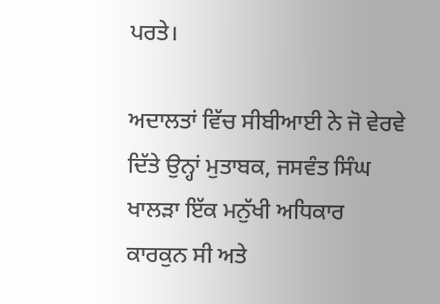ਪਰਤੇ।

ਅਦਾਲਤਾਂ ਵਿੱਚ ਸੀਬੀਆਈ ਨੇ ਜੋ ਵੇਰਵੇ ਦਿੱਤੇ ਉਨ੍ਹਾਂ ਮੁਤਾਬਕ, ਜਸਵੰਤ ਸਿੰਘ ਖਾਲੜਾ ਇੱਕ ਮਨੁੱਖੀ ਅਧਿਕਾਰ ਕਾਰਕੁਨ ਸੀ ਅਤੇ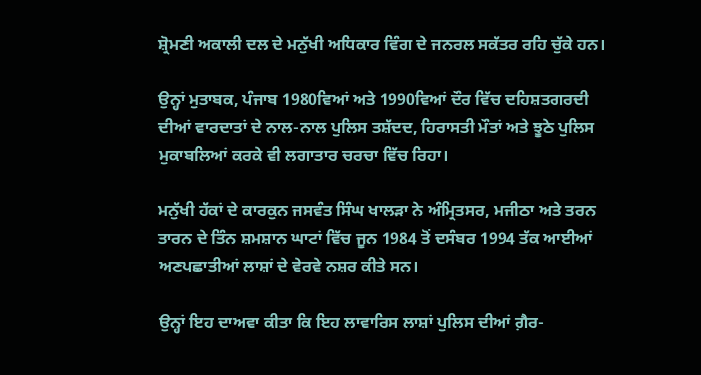ਸ਼੍ਰੋਮਣੀ ਅਕਾਲੀ ਦਲ ਦੇ ਮਨੁੱਖੀ ਅਧਿਕਾਰ ਵਿੰਗ ਦੇ ਜਨਰਲ ਸਕੱਤਰ ਰਹਿ ਚੁੱਕੇ ਹਨ।

ਉਨ੍ਹਾਂ ਮੁਤਾਬਕ, ਪੰਜਾਬ 1980ਵਿਆਂ ਅਤੇ 1990ਵਿਆਂ ਦੌਰ ਵਿੱਚ ਦਹਿਸ਼ਤਗਰਦੀ ਦੀਆਂ ਵਾਰਦਾਤਾਂ ਦੇ ਨਾਲ-ਨਾਲ ਪੁਲਿਸ ਤਸ਼ੱਦਦ, ਹਿਰਾਸਤੀ ਮੌਤਾਂ ਅਤੇ ਝੂਠੇ ਪੁਲਿਸ ਮੁਕਾਬਲਿਆਂ ਕਰਕੇ ਵੀ ਲਗਾਤਾਰ ਚਰਚਾ ਵਿੱਚ ਰਿਹਾ।

ਮਨੁੱਖੀ ਹੱਕਾਂ ਦੇ ਕਾਰਕੁਨ ਜਸਵੰਤ ਸਿੰਘ ਖਾਲੜਾ ਨੇ ਅੰਮ੍ਰਿਤਸਰ, ਮਜੀਠਾ ਅਤੇ ਤਰਨ ਤਾਰਨ ਦੇ ਤਿੰਨ ਸ਼ਮਸ਼ਾਨ ਘਾਟਾਂ ਵਿੱਚ ਜੂਨ 1984 ਤੋਂ ਦਸੰਬਰ 1994 ਤੱਕ ਆਈਆਂ ਅਣਪਛਾਤੀਆਂ ਲਾਸ਼ਾਂ ਦੇ ਵੇਰਵੇ ਨਸ਼ਰ ਕੀਤੇ ਸਨ।

ਉਨ੍ਹਾਂ ਇਹ ਦਾਅਵਾ ਕੀਤਾ ਕਿ ਇਹ ਲਾਵਾਰਿਸ ਲਾਸ਼ਾਂ ਪੁਲਿਸ ਦੀਆਂ ਗ਼ੈਰ-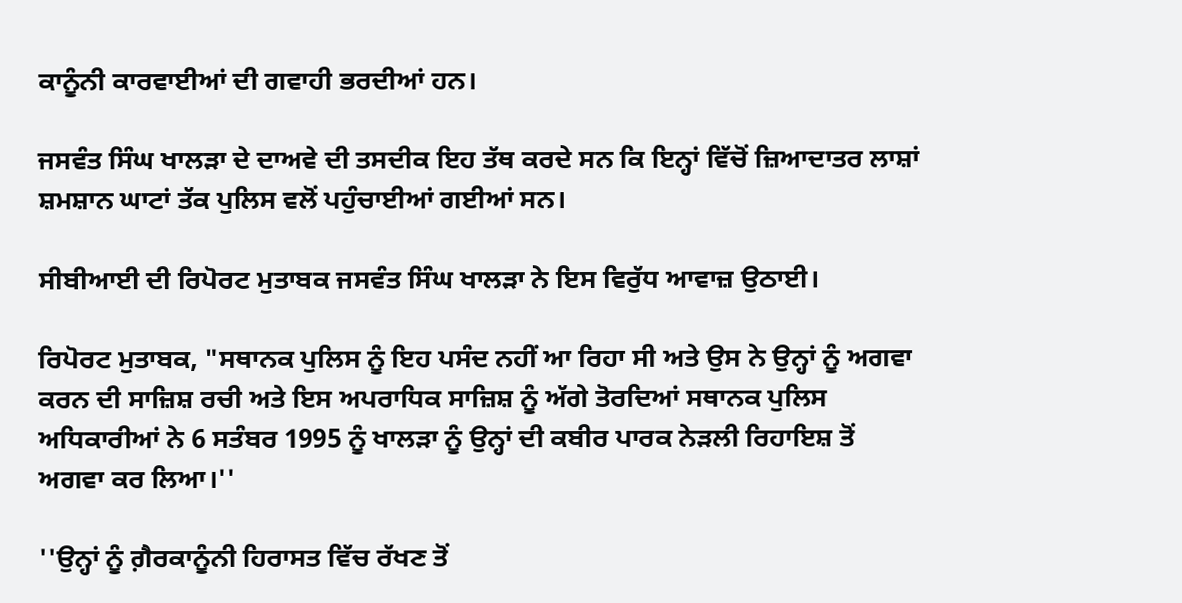ਕਾਨੂੰਨੀ ਕਾਰਵਾਈਆਂ ਦੀ ਗਵਾਹੀ ਭਰਦੀਆਂ ਹਨ।

ਜਸਵੰਤ ਸਿੰਘ ਖਾਲੜਾ ਦੇ ਦਾਅਵੇ ਦੀ ਤਸਦੀਕ ਇਹ ਤੱਥ ਕਰਦੇ ਸਨ ਕਿ ਇਨ੍ਹਾਂ ਵਿੱਚੋਂ ਜ਼ਿਆਦਾਤਰ ਲਾਸ਼ਾਂ ਸ਼ਮਸ਼ਾਨ ਘਾਟਾਂ ਤੱਕ ਪੁਲਿਸ ਵਲੋਂ ਪਹੁੰਚਾਈਆਂ ਗਈਆਂ ਸਨ।

ਸੀਬੀਆਈ ਦੀ ਰਿਪੋਰਟ ਮੁਤਾਬਕ ਜਸਵੰਤ ਸਿੰਘ ਖਾਲੜਾ ਨੇ ਇਸ ਵਿਰੁੱਧ ਆਵਾਜ਼ ਉਠਾਈ।

ਰਿਪੋਰਟ ਮੁਤਾਬਕ, "ਸਥਾਨਕ ਪੁਲਿਸ ਨੂੰ ਇਹ ਪਸੰਦ ਨਹੀਂ ਆ ਰਿਹਾ ਸੀ ਅਤੇ ਉਸ ਨੇ ਉਨ੍ਹਾਂ ਨੂੰ ਅਗਵਾ ਕਰਨ ਦੀ ਸਾਜ਼ਿਸ਼ ਰਚੀ ਅਤੇ ਇਸ ਅਪਰਾਧਿਕ ਸਾਜ਼ਿਸ਼ ਨੂੰ ਅੱਗੇ ਤੋਰਦਿਆਂ ਸਥਾਨਕ ਪੁਲਿਸ ਅਧਿਕਾਰੀਆਂ ਨੇ 6 ਸਤੰਬਰ 1995 ਨੂੰ ਖਾਲੜਾ ਨੂੰ ਉਨ੍ਹਾਂ ਦੀ ਕਬੀਰ ਪਾਰਕ ਨੇੜਲੀ ਰਿਹਾਇਸ਼ ਤੋਂ ਅਗਵਾ ਕਰ ਲਿਆ।''

''ਉਨ੍ਹਾਂ ਨੂੰ ਗ਼ੈਰਕਾਨੂੰਨੀ ਹਿਰਾਸਤ ਵਿੱਚ ਰੱਖਣ ਤੋਂ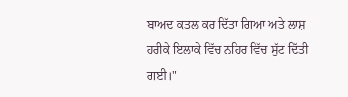ਬਾਅਦ ਕਤਲ ਕਰ ਦਿੱਤਾ ਗਿਆ ਅਤੇ ਲਾਸ਼ ਹਰੀਕੇ ਇਲਾਕੇ ਵਿੱਚ ਨਹਿਰ ਵਿੱਚ ਸੁੱਟ ਦਿੱਤੀ ਗਈ।"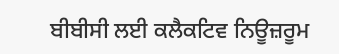ਬੀਬੀਸੀ ਲਈ ਕਲੈਕਟਿਵ ਨਿਊਜ਼ਰੂਮ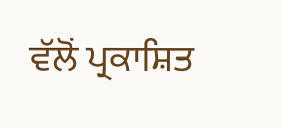ਵੱਲੋਂ ਪ੍ਰਕਾਸ਼ਿਤ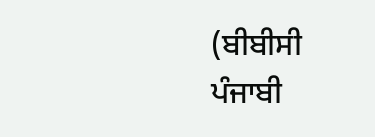(ਬੀਬੀਸੀ ਪੰਜਾਬੀ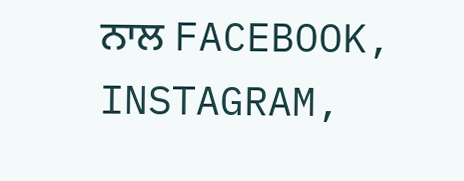ਨਾਲ FACEBOOK, INSTAGRAM,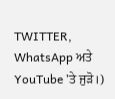TWITTER, WhatsApp ਅਤੇ YouTube 'ਤੇ ਜੁੜੋ।)